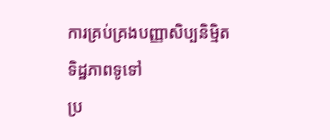ការគ្រប់គ្រងបញ្ញាសិប្បនិម្មិត
ទិដ្ឋភាពទូទៅ
ប្រ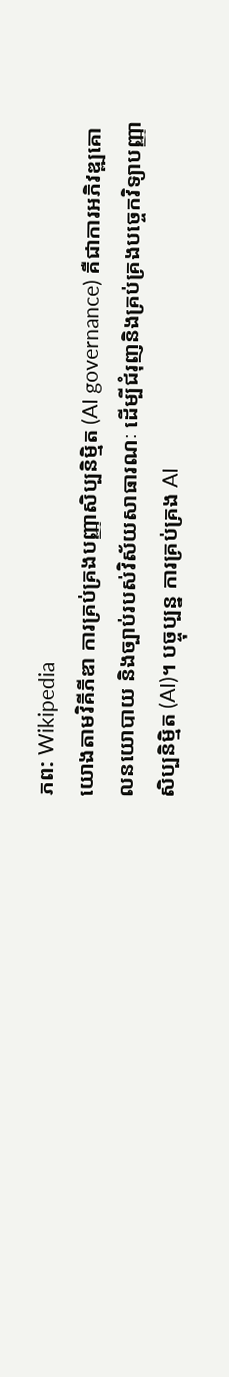ភព: Wikipedia
យោងតាមវិគីភីឌា ការគ្រប់គ្រងបញ្ញាសិប្បនិម្មិត (AI governance) គឺជាការអភិវឌ្ឍគោលនយោបាយ និងច្បាប់របស់វិស័យសាធារណៈ ដើម្បីជំរុញនិងគ្រប់គ្រងបច្ចេកវិទ្យាបញ្ញាសិប្បនិម្មិត (AI)។ បច្ចុប្បន្ន ការគ្រប់គ្រង AI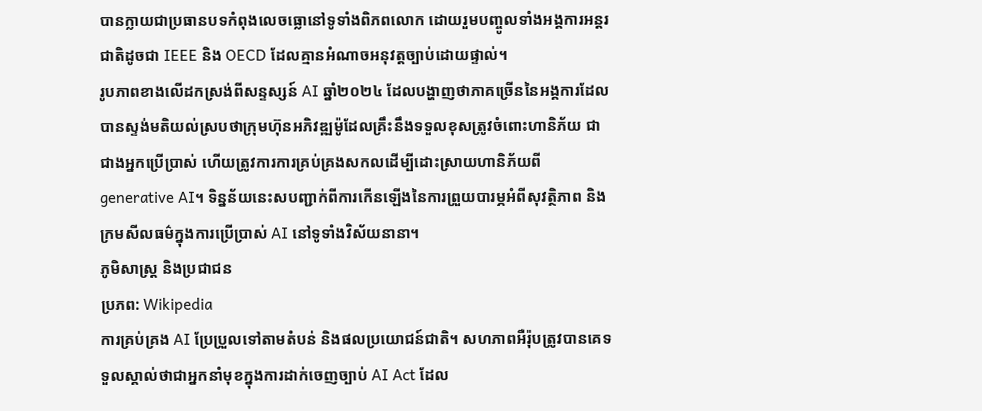បានក្លាយជាប្រធានបទកំពុងលេចធ្លោនៅទូទាំងពិភពលោក ដោយរួមបញ្ចូលទាំងអង្គការអន្តរជាតិដូចជា IEEE និង OECD ដែលគ្មានអំណាចអនុវត្តច្បាប់ដោយផ្ទាល់។
រូបភាពខាងលើដកស្រង់ពីសន្ទស្សន៍ AI ឆ្នាំ២០២៤ ដែលបង្ហាញថាភាគច្រើននៃអង្គការដែលបានស្ទង់មតិយល់ស្របថាក្រុមហ៊ុនអភិវឌ្ឍម៉ូដែលគ្រឹះនឹងទទួលខុសត្រូវចំពោះហានិភ័យ ជាជាងអ្នកប្រើប្រាស់ ហើយត្រូវការការគ្រប់គ្រងសកលដើម្បីដោះស្រាយហានិភ័យពី generative AI។ ទិន្នន័យនេះសបញ្ជាក់ពីការកើនឡើងនៃការព្រួយបារម្ភអំពីសុវត្ថិភាព និងក្រមសីលធម៌ក្នុងការប្រើប្រាស់ AI នៅទូទាំងវិស័យនានា។
ភូមិសាស្ត្រ និងប្រជាជន
ប្រភព: Wikipedia
ការគ្រប់គ្រង AI ប្រែប្រួលទៅតាមតំបន់ និងផលប្រយោជន៍ជាតិ។ សហភាពអឺរ៉ុបត្រូវបានគេទទួលស្គាល់ថាជាអ្នកនាំមុខក្នុងការដាក់ចេញច្បាប់ AI Act ដែល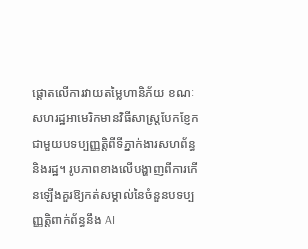ផ្តោតលើការវាយតម្លៃហានិភ័យ ខណៈសហរដ្ឋអាមេរិកមានវិធីសាស្រ្តបែកខ្ញែកជាមួយបទប្បញ្ញត្តិពីទីភ្នាក់ងារសហព័ន្ធ និងរដ្ឋ។ រូបភាពខាងលើបង្ហាញពីការកើនឡើងគួរឱ្យកត់សម្គាល់នៃចំនួនបទប្បញ្ញត្តិពាក់ព័ន្ធនឹង AI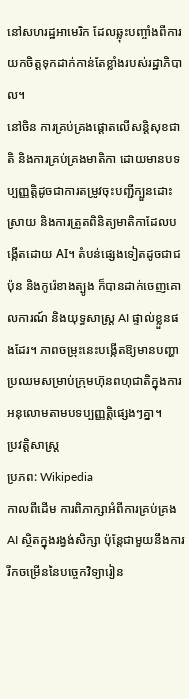នៅសហរដ្ឋអាមេរិក ដែលឆ្លុះបញ្ចាំងពីការយកចិត្តទុកដាក់កាន់តែខ្លាំងរបស់រដ្ឋាភិបាល។
នៅចិន ការគ្រប់គ្រងផ្តោតលើសន្តិសុខជាតិ និងការគ្រប់គ្រងមាតិកា ដោយមានបទប្បញ្ញត្តិដូចជាការតម្រូវចុះបញ្ជីក្បួនដោះស្រាយ និងការត្រួតពិនិត្យមាតិកាដែលបង្កើតដោយ AI។ តំបន់ផ្សេងទៀតដូចជាជប៉ុន និងកូរ៉េខាងត្បូង ក៏បានដាក់ចេញគោលការណ៍ និងយុទ្ធសាស្ត្រ AI ផ្ទាល់ខ្លួនផងដែរ។ ភាពចម្រុះនេះបង្កើតឱ្យមានបញ្ហាប្រឈមសម្រាប់ក្រុមហ៊ុនពហុជាតិក្នុងការអនុលោមតាមបទប្បញ្ញត្តិផ្សេងៗគ្នា។
ប្រវត្តិសាស្ត្រ
ប្រភព: Wikipedia
កាលពីដើម ការពិភាក្សាអំពីការគ្រប់គ្រង AI ស្ថិតក្នុងរង្វង់សិក្សា ប៉ុន្តែជាមួយនឹងការរីកចម្រើននៃបច្ចេកវិទ្យារៀន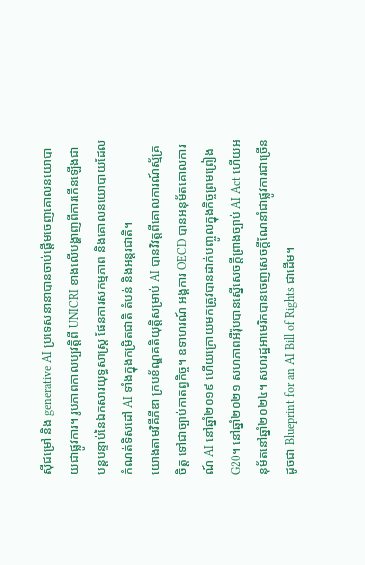ស៊ីជម្រៅ និង generative AI ប្រទេសនានាបានចាប់ផ្តើមចេញគោលនយោបាយជាផ្លូវការ។ រូបភាពកាលប្បវត្តិពី UNICRI ខាងលើបង្ហាញពីការកើនឡើងជាបន្តបន្ទាប់នៃឯកសារយុទ្ធសាស្ត្រ ផែនការសកម្មភាព និងគោលនយោបាយដែលកំណត់ទិសដៅ AI ទាំងក្នុងកម្រិតជាតិ តំបន់ និងអន្តរជាតិ។
យោងតាមវិគីភីឌា ក្របខ័ណ្ឌគតិយុត្តិសម្រាប់ AI បានវិវត្តពីគោលការណ៍ស្ម័គ្រចិត្ត ទៅជាច្បាប់កាតព្វកិច្ច។ ឧទាហរណ៍ អង្គការ OECD បានអនុម័តគោលការណ៍ AI នៅឆ្នាំ២០១៩ ហើយក្រោយមកត្រូវបានដាក់បញ្ចូលក្នុងកិច្ចព្រមព្រៀង G20។ នៅឆ្នាំ២០២១ សហភាពអឺរ៉ុបបានស្នើសេចក្តីព្រាងច្បាប់ AI Act ហើយអនុម័តនៅឆ្នាំ២០២៤។ សហរដ្ឋអាមេរិកបានចេញសេចក្តីណែនាំជាផ្លូវការជាច្រើនដូចជា Blueprint for an AI Bill of Rights ជាដើម។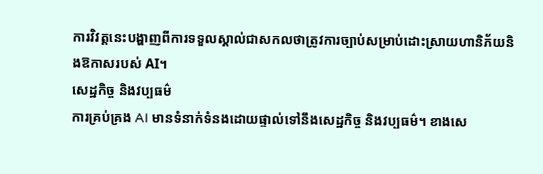ការវិវត្តនេះបង្ហាញពីការទទួលស្គាល់ជាសកលថាត្រូវការច្បាប់សម្រាប់ដោះស្រាយហានិភ័យនិងឱកាសរបស់ AI។
សេដ្ឋកិច្ច និងវប្បធម៌
ការគ្រប់គ្រង AI មានទំនាក់ទំនងដោយផ្ទាល់ទៅនឹងសេដ្ឋកិច្ច និងវប្បធម៌។ ខាងសេ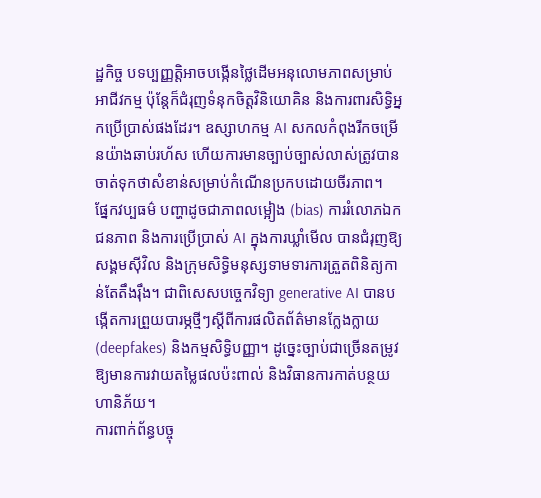ដ្ឋកិច្ច បទប្បញ្ញត្តិអាចបង្កើនថ្លៃដើមអនុលោមភាពសម្រាប់អាជីវកម្ម ប៉ុន្តែក៏ជំរុញទំនុកចិត្តវិនិយោគិន និងការពារសិទ្ធិអ្នកប្រើប្រាស់ផងដែរ។ ឧស្សាហកម្ម AI សកលកំពុងរីកចម្រើនយ៉ាងឆាប់រហ័ស ហើយការមានច្បាប់ច្បាស់លាស់ត្រូវបានចាត់ទុកថាសំខាន់សម្រាប់កំណើនប្រកបដោយចីរភាព។
ផ្នែកវប្បធម៌ បញ្ហាដូចជាភាពលម្អៀង (bias) ការរំលោភឯកជនភាព និងការប្រើប្រាស់ AI ក្នុងការឃ្លាំមើល បានជំរុញឱ្យសង្គមស៊ីវិល និងក្រុមសិទ្ធិមនុស្សទាមទារការត្រួតពិនិត្យកាន់តែតឹងរ៉ឹង។ ជាពិសេសបច្ចេកវិទ្យា generative AI បានបង្កើតការព្រួយបារម្ភថ្មីៗស្តីពីការផលិតព័ត៌មានក្លែងក្លាយ (deepfakes) និងកម្មសិទ្ធិបញ្ញា។ ដូច្នេះច្បាប់ជាច្រើនតម្រូវឱ្យមានការវាយតម្លៃផលប៉ះពាល់ និងវិធានការកាត់បន្ថយហានិភ័យ។
ការពាក់ព័ន្ធបច្ចុ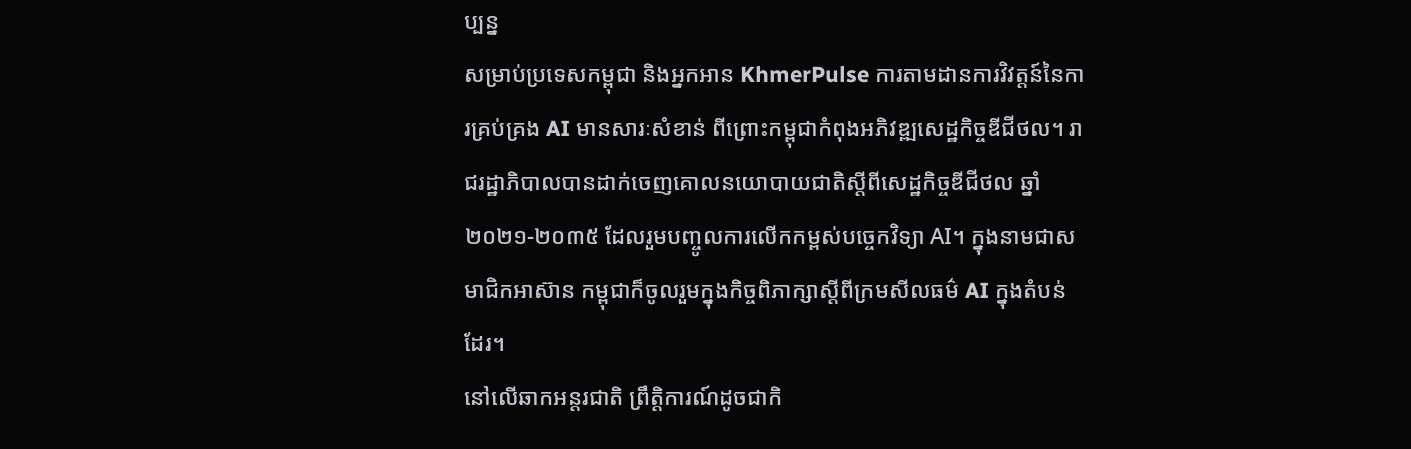ប្បន្ន
សម្រាប់ប្រទេសកម្ពុជា និងអ្នកអាន KhmerPulse ការតាមដានការវិវត្តន៍នៃការគ្រប់គ្រង AI មានសារៈសំខាន់ ពីព្រោះកម្ពុជាកំពុងអភិវឌ្ឍសេដ្ឋកិច្ចឌីជីថល។ រាជរដ្ឋាភិបាលបានដាក់ចេញគោលនយោបាយជាតិស្តីពីសេដ្ឋកិច្ចឌីជីថល ឆ្នាំ២០២១-២០៣៥ ដែលរួមបញ្ចូលការលើកកម្ពស់បច្ចេកវិទ្យា AI។ ក្នុងនាមជាសមាជិកអាស៊ាន កម្ពុជាក៏ចូលរួមក្នុងកិច្ចពិភាក្សាស្តីពីក្រមសីលធម៌ AI ក្នុងតំបន់ដែរ។
នៅលើឆាកអន្តរជាតិ ព្រឹត្តិការណ៍ដូចជាកិ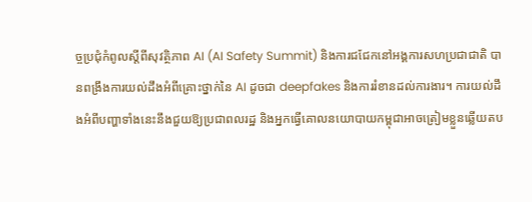ច្ចប្រជុំកំពូលស្តីពីសុវត្ថិភាព AI (AI Safety Summit) និងការជជែកនៅអង្គការសហប្រជាជាតិ បានពង្រឹងការយល់ដឹងអំពីគ្រោះថ្នាក់នៃ AI ដូចជា deepfakes និងការរំខានដល់ការងារ។ ការយល់ដឹងអំពីបញ្ហាទាំងនេះនឹងជួយឱ្យប្រជាពលរដ្ឋ និងអ្នកធ្វើគោលនយោបាយកម្ពុជាអាចត្រៀមខ្លួនឆ្លើយតប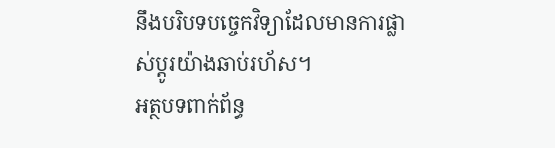នឹងបរិបទបច្ចេកវិទ្យាដែលមានការផ្លាស់ប្តូរយ៉ាងឆាប់រហ័ស។
អត្ថបទពាក់ព័ន្ធ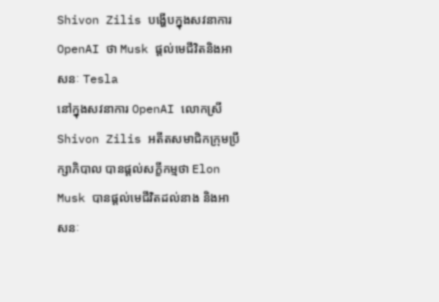Shivon Zilis បង្ហើបក្នុងសវនាការ OpenAI ថា Musk ផ្តល់មេជីវិតនិងអាសនៈ Tesla
នៅក្នុងសវនាការ OpenAI លោកស្រី Shivon Zilis អតីតសមាជិកក្រុមប្រឹក្សាភិបាល បានផ្តល់សក្ខីកម្មថា Elon Musk បានផ្តល់មេជីវិតដល់នាង និងអាសនៈ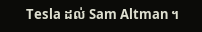Tesla ដល់ Sam Altman ។